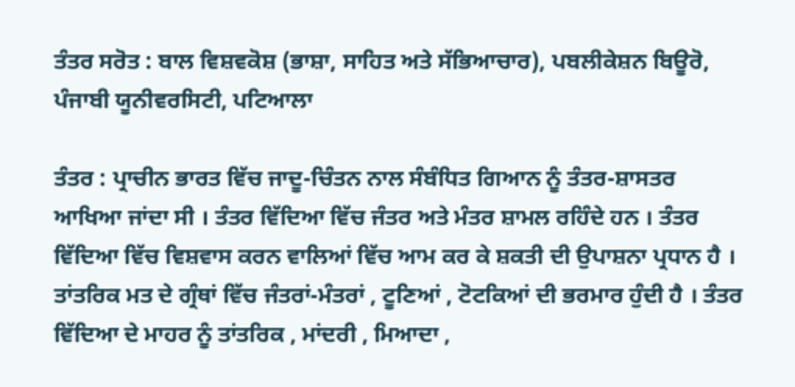ਤੰਤਰ ਸਰੋਤ : ਬਾਲ ਵਿਸ਼ਵਕੋਸ਼ (ਭਾਸ਼ਾ, ਸਾਹਿਤ ਅਤੇ ਸੱਭਿਆਚਾਰ), ਪਬਲੀਕੇਸ਼ਨ ਬਿਊਰੋ, ਪੰਜਾਬੀ ਯੂਨੀਵਰਸਿਟੀ, ਪਟਿਆਲਾ

ਤੰਤਰ : ਪ੍ਰਾਚੀਨ ਭਾਰਤ ਵਿੱਚ ਜਾਦੂ-ਚਿੰਤਨ ਨਾਲ ਸੰਬੰਧਿਤ ਗਿਆਨ ਨੂੰ ਤੰਤਰ-ਸ਼ਾਸਤਰ ਆਖਿਆ ਜਾਂਦਾ ਸੀ । ਤੰਤਰ ਵਿੱਦਿਆ ਵਿੱਚ ਜੰਤਰ ਅਤੇ ਮੰਤਰ ਸ਼ਾਮਲ ਰਹਿੰਦੇ ਹਨ । ਤੰਤਰ ਵਿੱਦਿਆ ਵਿੱਚ ਵਿਸ਼ਵਾਸ ਕਰਨ ਵਾਲਿਆਂ ਵਿੱਚ ਆਮ ਕਰ ਕੇ ਸ਼ਕਤੀ ਦੀ ਉਪਾਸ਼ਨਾ ਪ੍ਰਧਾਨ ਹੈ । ਤਾਂਤਰਿਕ ਮਤ ਦੇ ਗ੍ਰੰਥਾਂ ਵਿੱਚ ਜੰਤਰਾਂ-ਮੰਤਰਾਂ , ਟੂਣਿਆਂ , ਟੋਟਕਿਆਂ ਦੀ ਭਰਮਾਰ ਹੁੰਦੀ ਹੈ । ਤੰਤਰ ਵਿੱਦਿਆ ਦੇ ਮਾਹਰ ਨੂੰ ਤਾਂਤਰਿਕ , ਮਾਂਦਰੀ , ਮਿਆਦਾ ,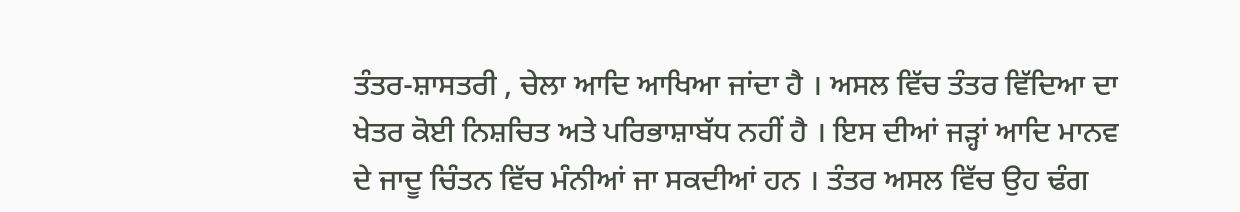ਤੰਤਰ-ਸ਼ਾਸਤਰੀ , ਚੇਲਾ ਆਦਿ ਆਖਿਆ ਜਾਂਦਾ ਹੈ । ਅਸਲ ਵਿੱਚ ਤੰਤਰ ਵਿੱਦਿਆ ਦਾ ਖੇਤਰ ਕੋਈ ਨਿਸ਼ਚਿਤ ਅਤੇ ਪਰਿਭਾਸ਼ਾਬੱਧ ਨਹੀਂ ਹੈ । ਇਸ ਦੀਆਂ ਜੜ੍ਹਾਂ ਆਦਿ ਮਾਨਵ ਦੇ ਜਾਦੂ ਚਿੰਤਨ ਵਿੱਚ ਮੰਨੀਆਂ ਜਾ ਸਕਦੀਆਂ ਹਨ । ਤੰਤਰ ਅਸਲ ਵਿੱਚ ਉਹ ਢੰਗ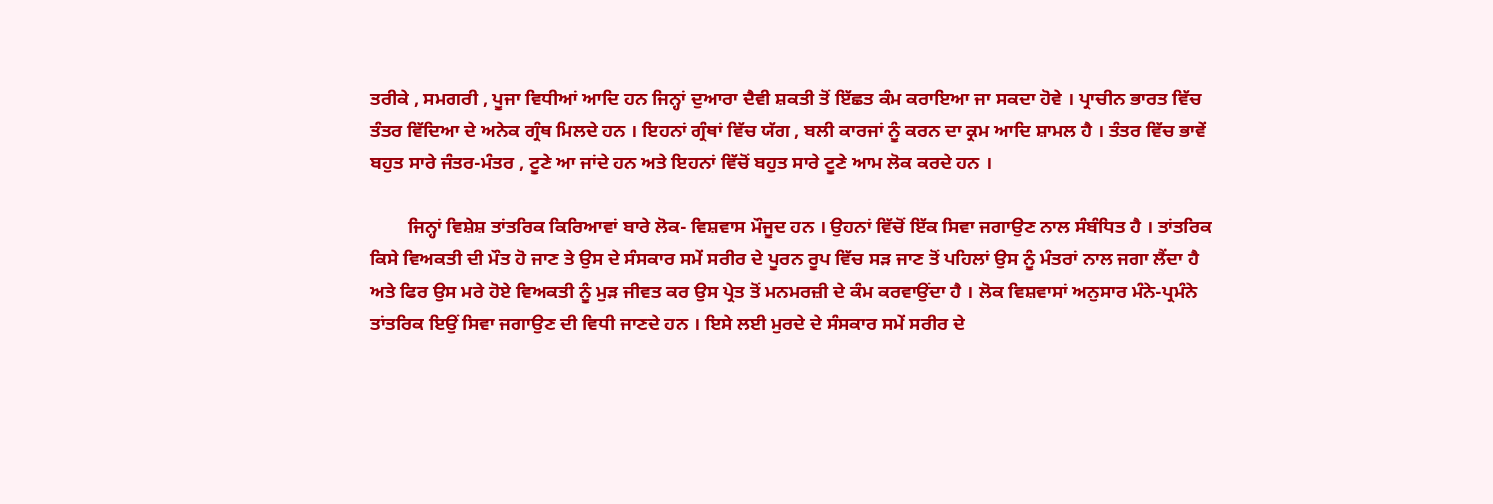ਤਰੀਕੇ , ਸਮਗਰੀ , ਪੂਜਾ ਵਿਧੀਆਂ ਆਦਿ ਹਨ ਜਿਨ੍ਹਾਂ ਦੁਆਰਾ ਦੈਵੀ ਸ਼ਕਤੀ ਤੋਂ ਇੱਛਤ ਕੰਮ ਕਰਾਇਆ ਜਾ ਸਕਦਾ ਹੋਵੇ । ਪ੍ਰਾਚੀਨ ਭਾਰਤ ਵਿੱਚ ਤੰਤਰ ਵਿੱਦਿਆ ਦੇ ਅਨੇਕ ਗ੍ਰੰਥ ਮਿਲਦੇ ਹਨ । ਇਹਨਾਂ ਗ੍ਰੰਥਾਂ ਵਿੱਚ ਯੱਗ , ਬਲੀ ਕਾਰਜਾਂ ਨੂੰ ਕਰਨ ਦਾ ਕ੍ਰਮ ਆਦਿ ਸ਼ਾਮਲ ਹੈ । ਤੰਤਰ ਵਿੱਚ ਭਾਵੇਂ ਬਹੁਤ ਸਾਰੇ ਜੰਤਰ-ਮੰਤਰ , ਟੂਣੇ ਆ ਜਾਂਦੇ ਹਨ ਅਤੇ ਇਹਨਾਂ ਵਿੱਚੋਂ ਬਹੁਤ ਸਾਰੇ ਟੂਣੇ ਆਮ ਲੋਕ ਕਰਦੇ ਹਨ ।

        ਜਿਨ੍ਹਾਂ ਵਿਸ਼ੇਸ਼ ਤਾਂਤਰਿਕ ਕਿਰਿਆਵਾਂ ਬਾਰੇ ਲੋਕ- ਵਿਸ਼ਵਾਸ ਮੌਜੂਦ ਹਨ । ਉਹਨਾਂ ਵਿੱਚੋਂ ਇੱਕ ਸਿਵਾ ਜਗਾਉਣ ਨਾਲ ਸੰਬੰਧਿਤ ਹੈ । ਤਾਂਤਰਿਕ ਕਿਸੇ ਵਿਅਕਤੀ ਦੀ ਮੌਤ ਹੋ ਜਾਣ ਤੇ ਉਸ ਦੇ ਸੰਸਕਾਰ ਸਮੇਂ ਸਰੀਰ ਦੇ ਪੂਰਨ ਰੂਪ ਵਿੱਚ ਸੜ ਜਾਣ ਤੋਂ ਪਹਿਲਾਂ ਉਸ ਨੂੰ ਮੰਤਰਾਂ ਨਾਲ ਜਗਾ ਲੈਂਦਾ ਹੈ ਅਤੇ ਫਿਰ ਉਸ ਮਰੇ ਹੋਏ ਵਿਅਕਤੀ ਨੂੰ ਮੁੜ ਜੀਵਤ ਕਰ ਉਸ ਪ੍ਰੇਤ ਤੋਂ ਮਨਮਰਜ਼ੀ ਦੇ ਕੰਮ ਕਰਵਾਉਂਦਾ ਹੈ । ਲੋਕ ਵਿਸ਼ਵਾਸਾਂ ਅਨੁਸਾਰ ਮੰਨੇ-ਪ੍ਰਮੰਨੇ ਤਾਂਤਰਿਕ ਇਉਂ ਸਿਵਾ ਜਗਾਉਣ ਦੀ ਵਿਧੀ ਜਾਣਦੇ ਹਨ । ਇਸੇ ਲਈ ਮੁਰਦੇ ਦੇ ਸੰਸਕਾਰ ਸਮੇਂ ਸਰੀਰ ਦੇ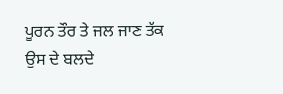ਪੂਰਨ ਤੌਰ ਤੇ ਜਲ ਜਾਣ ਤੱਕ ਉਸ ਦੇ ਬਲਦੇ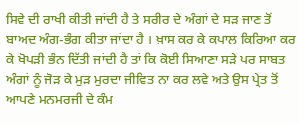ਸਿਵੇ ਦੀ ਰਾਖੀ ਕੀਤੀ ਜਾਂਦੀ ਹੈ ਤੇ ਸਰੀਰ ਦੇ ਅੰਗਾਂ ਦੇ ਸੜ ਜਾਣ ਤੋਂ ਬਾਅਦ ਅੰਗ-ਭੰਗ ਕੀਤਾ ਜਾਂਦਾ ਹੈ । ਖ਼ਾਸ ਕਰ ਕੇ ਕਪਾਲ ਕਿਰਿਆ ਕਰ ਕੇ ਖੋਪੜੀ ਭੰਨ ਦਿੱਤੀ ਜਾਂਦੀ ਹੈ ਤਾਂ ਕਿ ਕੋਈ ਸਿਆਣਾ ਸੜੇ ਪਰ ਸਾਬਤ ਅੰਗਾਂ ਨੂੰ ਜੋੜ ਕੇ ਮੁੜ ਮੁਰਦਾ ਜੀਵਿਤ ਨਾ ਕਰ ਲਵੇ ਅਤੇ ਉਸ ਪ੍ਰੇਤ ਤੋਂ ਆਪਣੇ ਮਨਮਰਜੀ ਦੇ ਕੰਮ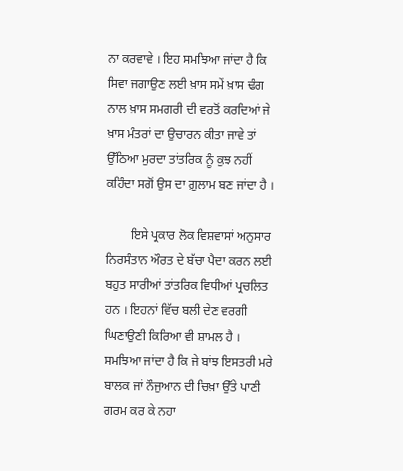ਨਾ ਕਰਵਾਵੇ । ਇਹ ਸਮਝਿਆ ਜਾਂਦਾ ਹੈ ਕਿ ਸਿਵਾ ਜਗਾਉਣ ਲਈ ਖ਼ਾਸ ਸਮੇਂ ਖ਼ਾਸ ਢੰਗ ਨਾਲ ਖ਼ਾਸ ਸਮਗਰੀ ਦੀ ਵਰਤੋਂ ਕਰਦਿਆਂ ਜੇ ਖ਼ਾਸ ਮੰਤਰਾਂ ਦਾ ਉਚਾਰਨ ਕੀਤਾ ਜਾਵੇ ਤਾਂ ਉੱਠਿਆ ਮੁਰਦਾ ਤਾਂਤਰਿਕ ਨੂੰ ਕੁਝ ਨਹੀਂ ਕਹਿੰਦਾ ਸਗੋਂ ਉਸ ਦਾ ਗ਼ੁਲਾਮ ਬਣ ਜਾਂਦਾ ਹੈ ।

        ਇਸੇ ਪ੍ਰਕਾਰ ਲੋਕ ਵਿਸ਼ਵਾਸਾਂ ਅਨੁਸਾਰ ਨਿਰਸੰਤਾਨ ਔਰਤ ਦੇ ਬੱਚਾ ਪੈਦਾ ਕਰਨ ਲਈ ਬਹੁਤ ਸਾਰੀਆਂ ਤਾਂਤਰਿਕ ਵਿਧੀਆਂ ਪ੍ਰਚਲਿਤ ਹਨ । ਇਹਨਾਂ ਵਿੱਚ ਬਲੀ ਦੇਣ ਵਰਗੀ ਘਿਣਾਉਣੀ ਕਿਰਿਆ ਵੀ ਸ਼ਾਮਲ ਹੈ । ਸਮਝਿਆ ਜਾਂਦਾ ਹੈ ਕਿ ਜੇ ਬਾਂਝ ਇਸਤਰੀ ਮਰੇ ਬਾਲਕ ਜਾਂ ਨੌਜੁਆਨ ਦੀ ਚਿਖ਼ਾ ਉੱਤੇ ਪਾਣੀ ਗਰਮ ਕਰ ਕੇ ਨਹਾ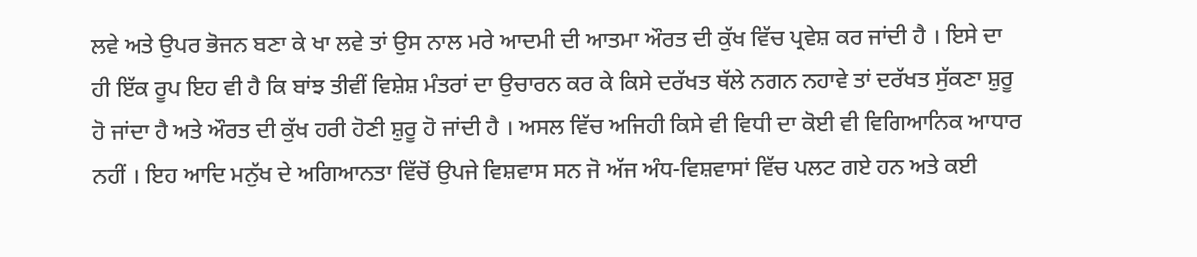ਲਵੇ ਅਤੇ ਉਪਰ ਭੋਜਨ ਬਣਾ ਕੇ ਖਾ ਲਵੇ ਤਾਂ ਉਸ ਨਾਲ ਮਰੇ ਆਦਮੀ ਦੀ ਆਤਮਾ ਔਰਤ ਦੀ ਕੁੱਖ ਵਿੱਚ ਪ੍ਰਵੇਸ਼ ਕਰ ਜਾਂਦੀ ਹੈ । ਇਸੇ ਦਾ ਹੀ ਇੱਕ ਰੂਪ ਇਹ ਵੀ ਹੈ ਕਿ ਬਾਂਝ ਤੀਵੀਂ ਵਿਸ਼ੇਸ਼ ਮੰਤਰਾਂ ਦਾ ਉਚਾਰਨ ਕਰ ਕੇ ਕਿਸੇ ਦਰੱਖਤ ਥੱਲੇ ਨਗਨ ਨਹਾਵੇ ਤਾਂ ਦਰੱਖਤ ਸੁੱਕਣਾ ਸ਼ੁਰੂ ਹੋ ਜਾਂਦਾ ਹੈ ਅਤੇ ਔਰਤ ਦੀ ਕੁੱਖ ਹਰੀ ਹੋਣੀ ਸ਼ੁਰੂ ਹੋ ਜਾਂਦੀ ਹੈ । ਅਸਲ ਵਿੱਚ ਅਜਿਹੀ ਕਿਸੇ ਵੀ ਵਿਧੀ ਦਾ ਕੋਈ ਵੀ ਵਿਗਿਆਨਿਕ ਆਧਾਰ ਨਹੀਂ । ਇਹ ਆਦਿ ਮਨੁੱਖ ਦੇ ਅਗਿਆਨਤਾ ਵਿੱਚੋਂ ਉਪਜੇ ਵਿਸ਼ਵਾਸ ਸਨ ਜੋ ਅੱਜ ਅੰਧ-ਵਿਸ਼ਵਾਸਾਂ ਵਿੱਚ ਪਲਟ ਗਏ ਹਨ ਅਤੇ ਕਈ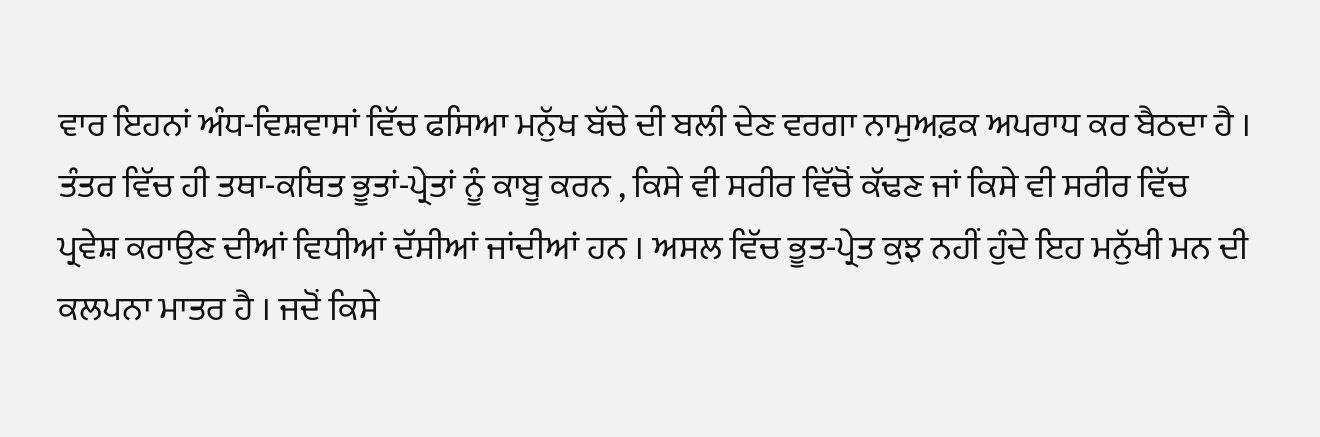ਵਾਰ ਇਹਨਾਂ ਅੰਧ-ਵਿਸ਼ਵਾਸਾਂ ਵਿੱਚ ਫਸਿਆ ਮਨੁੱਖ ਬੱਚੇ ਦੀ ਬਲੀ ਦੇਣ ਵਰਗਾ ਨਾਮੁਅਫ਼ਕ ਅਪਰਾਧ ਕਰ ਬੈਠਦਾ ਹੈ । ਤੰਤਰ ਵਿੱਚ ਹੀ ਤਥਾ-ਕਥਿਤ ਭੂਤਾਂ-ਪ੍ਰੇਤਾਂ ਨੂੰ ਕਾਬੂ ਕਰਨ , ਕਿਸੇ ਵੀ ਸਰੀਰ ਵਿੱਚੋਂ ਕੱਢਣ ਜਾਂ ਕਿਸੇ ਵੀ ਸਰੀਰ ਵਿੱਚ ਪ੍ਰਵੇਸ਼ ਕਰਾਉਣ ਦੀਆਂ ਵਿਧੀਆਂ ਦੱਸੀਆਂ ਜਾਂਦੀਆਂ ਹਨ । ਅਸਲ ਵਿੱਚ ਭੂਤ-ਪ੍ਰੇਤ ਕੁਝ ਨਹੀਂ ਹੁੰਦੇ ਇਹ ਮਨੁੱਖੀ ਮਨ ਦੀ ਕਲਪਨਾ ਮਾਤਰ ਹੈ । ਜਦੋਂ ਕਿਸੇ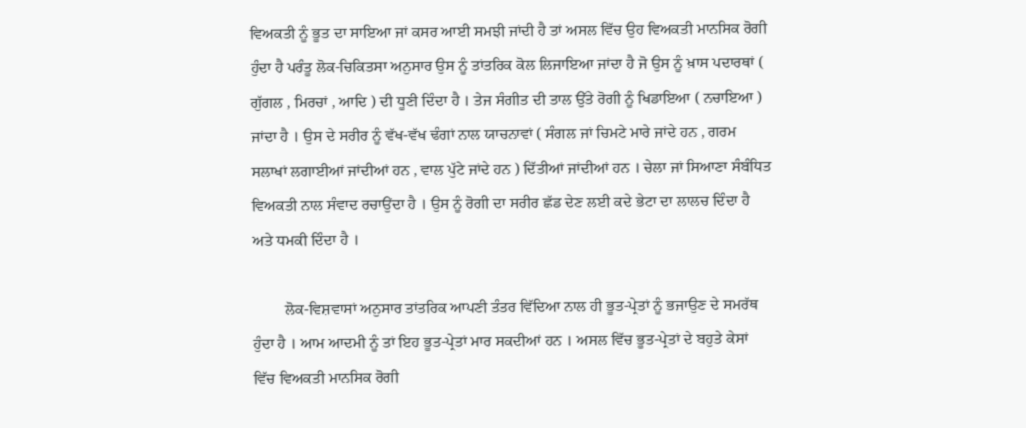ਵਿਅਕਤੀ ਨੂੰ ਭੂਤ ਦਾ ਸਾਇਆ ਜਾਂ ਕਸਰ ਆਈ ਸਮਝੀ ਜਾਂਦੀ ਹੈ ਤਾਂ ਅਸਲ ਵਿੱਚ ਉਹ ਵਿਅਕਤੀ ਮਾਨਸਿਕ ਰੋਗੀ ਹੁੰਦਾ ਹੈ ਪਰੰਤੂ ਲੋਕ-ਚਿਕਿਤਸਾ ਅਨੁਸਾਰ ਉਸ ਨੂੰ ਤਾਂਤਰਿਕ ਕੋਲ ਲਿਜਾਇਆ ਜਾਂਦਾ ਹੈ ਜੋ ਉਸ ਨੂੰ ਖ਼ਾਸ ਪਦਾਰਥਾਂ ( ਗੁੱਗਲ , ਮਿਰਚਾਂ , ਆਦਿ ) ਦੀ ਧੂਣੀ ਦਿੰਦਾ ਹੈ । ਤੇਜ ਸੰਗੀਤ ਦੀ ਤਾਲ ਉੱਤੇ ਰੋਗੀ ਨੂੰ ਖਿਡਾਇਆ ( ਨਚਾਇਆ ) ਜਾਂਦਾ ਹੈ । ਉਸ ਦੇ ਸਰੀਰ ਨੂੰ ਵੱਖ-ਵੱਖ ਢੰਗਾਂ ਨਾਲ ਯਾਚਨਾਵਾਂ ( ਸੰਗਲ ਜਾਂ ਚਿਮਟੇ ਮਾਰੇ ਜਾਂਦੇ ਹਨ , ਗਰਮ ਸਲਾਖਾਂ ਲਗਾਈਆਂ ਜਾਂਦੀਆਂ ਹਨ , ਵਾਲ ਪੁੱਟੇ ਜਾਂਦੇ ਹਨ ) ਦਿੱਤੀਆਂ ਜਾਂਦੀਆਂ ਹਨ । ਚੇਲਾ ਜਾਂ ਸਿਆਣਾ ਸੰਬੰਧਿਤ ਵਿਅਕਤੀ ਨਾਲ ਸੰਵਾਦ ਰਚਾਉਂਦਾ ਹੈ । ਉਸ ਨੂੰ ਰੋਗੀ ਦਾ ਸਰੀਰ ਛੱਡ ਦੇਣ ਲਈ ਕਦੇ ਭੇਟਾ ਦਾ ਲਾਲਚ ਦਿੰਦਾ ਹੈ ਅਤੇ ਧਮਕੀ ਦਿੰਦਾ ਹੈ ।

        ਲੋਕ-ਵਿਸ਼ਵਾਸਾਂ ਅਨੁਸਾਰ ਤਾਂਤਰਿਕ ਆਪਣੀ ਤੰਤਰ ਵਿੱਦਿਆ ਨਾਲ ਹੀ ਭੂਤ-ਪ੍ਰੇਤਾਂ ਨੂੰ ਭਜਾਉਣ ਦੇ ਸਮਰੱਥ ਹੁੰਦਾ ਹੈ । ਆਮ ਆਦਮੀ ਨੂੰ ਤਾਂ ਇਹ ਭੂਤ-ਪ੍ਰੇਤਾਂ ਮਾਰ ਸਕਦੀਆਂ ਹਨ । ਅਸਲ ਵਿੱਚ ਭੂਤ-ਪ੍ਰੇਤਾਂ ਦੇ ਬਹੁਤੇ ਕੇਸਾਂ ਵਿੱਚ ਵਿਅਕਤੀ ਮਾਨਸਿਕ ਰੋਗੀ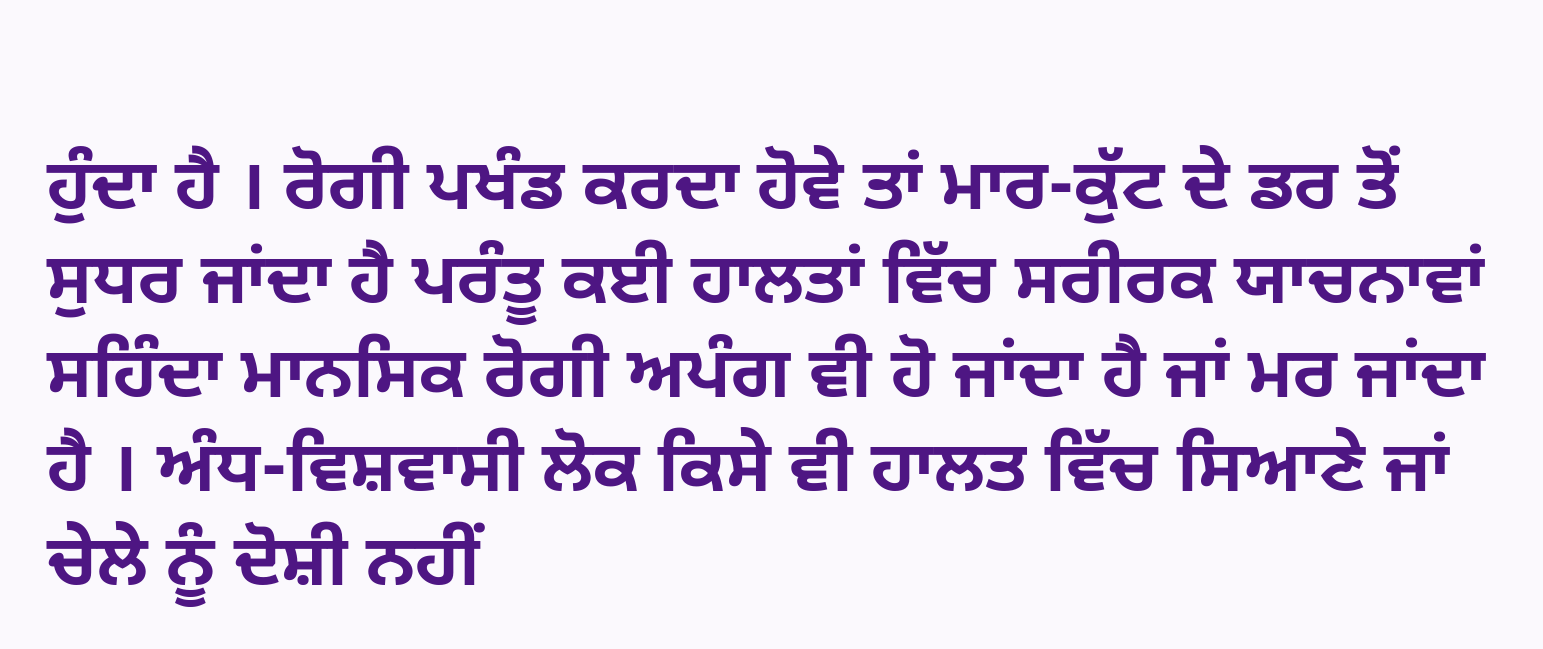ਹੁੰਦਾ ਹੈ । ਰੋਗੀ ਪਖੰਡ ਕਰਦਾ ਹੋਵੇ ਤਾਂ ਮਾਰ-ਕੁੱਟ ਦੇ ਡਰ ਤੋਂ ਸੁਧਰ ਜਾਂਦਾ ਹੈ ਪਰੰਤੂ ਕਈ ਹਾਲਤਾਂ ਵਿੱਚ ਸਰੀਰਕ ਯਾਚਨਾਵਾਂ ਸਹਿੰਦਾ ਮਾਨਸਿਕ ਰੋਗੀ ਅਪੰਗ ਵੀ ਹੋ ਜਾਂਦਾ ਹੈ ਜਾਂ ਮਰ ਜਾਂਦਾ ਹੈ । ਅੰਧ-ਵਿਸ਼ਵਾਸੀ ਲੋਕ ਕਿਸੇ ਵੀ ਹਾਲਤ ਵਿੱਚ ਸਿਆਣੇ ਜਾਂ ਚੇਲੇ ਨੂੰ ਦੋਸ਼ੀ ਨਹੀਂ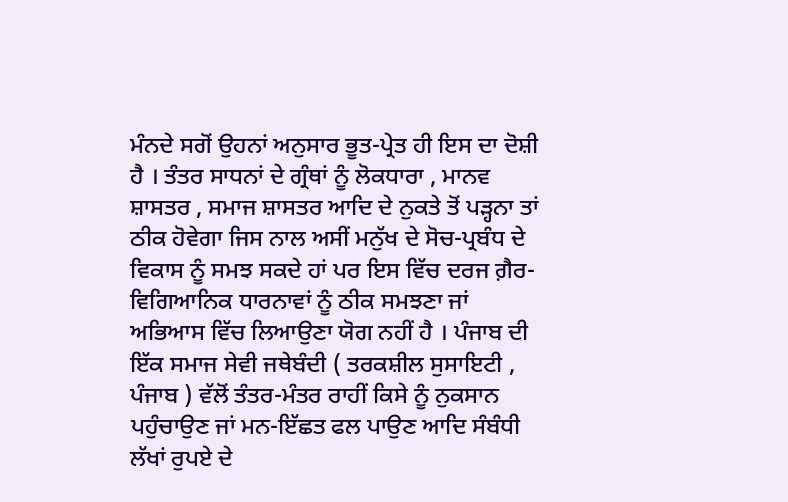ਮੰਨਦੇ ਸਗੋਂ ਉਹਨਾਂ ਅਨੁਸਾਰ ਭੂਤ-ਪ੍ਰੇਤ ਹੀ ਇਸ ਦਾ ਦੋਸ਼ੀ ਹੈ । ਤੰਤਰ ਸਾਧਨਾਂ ਦੇ ਗ੍ਰੰਥਾਂ ਨੂੰ ਲੋਕਧਾਰਾ , ਮਾਨਵ ਸ਼ਾਸਤਰ , ਸਮਾਜ ਸ਼ਾਸਤਰ ਆਦਿ ਦੇ ਨੁਕਤੇ ਤੋਂ ਪੜ੍ਹਨਾ ਤਾਂ ਠੀਕ ਹੋਵੇਗਾ ਜਿਸ ਨਾਲ ਅਸੀਂ ਮਨੁੱਖ ਦੇ ਸੋਚ-ਪ੍ਰਬੰਧ ਦੇ ਵਿਕਾਸ ਨੂੰ ਸਮਝ ਸਕਦੇ ਹਾਂ ਪਰ ਇਸ ਵਿੱਚ ਦਰਜ ਗ਼ੈਰ-ਵਿਗਿਆਨਿਕ ਧਾਰਨਾਵਾਂ ਨੂੰ ਠੀਕ ਸਮਝਣਾ ਜਾਂ ਅਭਿਆਸ ਵਿੱਚ ਲਿਆਉਣਾ ਯੋਗ ਨਹੀਂ ਹੈ । ਪੰਜਾਬ ਦੀ ਇੱਕ ਸਮਾਜ ਸੇਵੀ ਜਥੇਬੰਦੀ ( ਤਰਕਸ਼ੀਲ ਸੁਸਾਇਟੀ , ਪੰਜਾਬ ) ਵੱਲੋਂ ਤੰਤਰ-ਮੰਤਰ ਰਾਹੀਂ ਕਿਸੇ ਨੂੰ ਨੁਕਸਾਨ ਪਹੁੰਚਾਉਣ ਜਾਂ ਮਨ-ਇੱਛਤ ਫਲ ਪਾਉਣ ਆਦਿ ਸੰਬੰਧੀ ਲੱਖਾਂ ਰੁਪਏ ਦੇ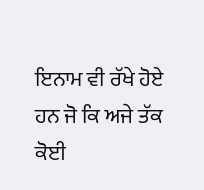ਇਨਾਮ ਵੀ ਰੱਖੇ ਹੋਏ ਹਨ ਜੋ ਕਿ ਅਜੇ ਤੱਕ ਕੋਈ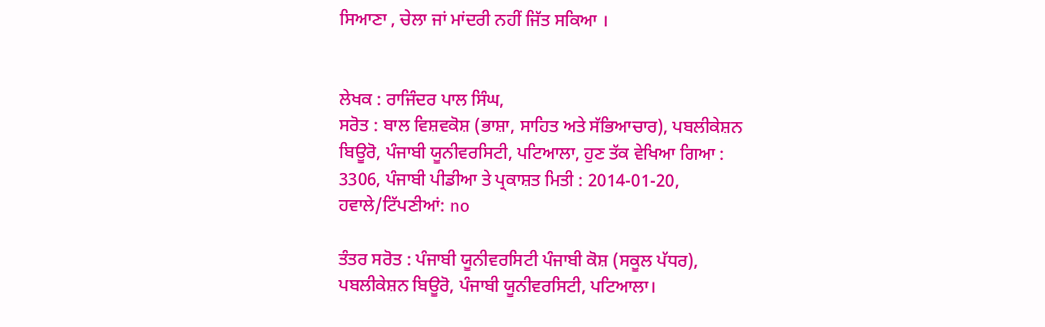ਸਿਆਣਾ , ਚੇਲਾ ਜਾਂ ਮਾਂਦਰੀ ਨਹੀਂ ਜਿੱਤ ਸਕਿਆ ।


ਲੇਖਕ : ਰਾਜਿੰਦਰ ਪਾਲ ਸਿੰਘ,
ਸਰੋਤ : ਬਾਲ ਵਿਸ਼ਵਕੋਸ਼ (ਭਾਸ਼ਾ, ਸਾਹਿਤ ਅਤੇ ਸੱਭਿਆਚਾਰ), ਪਬਲੀਕੇਸ਼ਨ ਬਿਊਰੋ, ਪੰਜਾਬੀ ਯੂਨੀਵਰਸਿਟੀ, ਪਟਿਆਲਾ, ਹੁਣ ਤੱਕ ਵੇਖਿਆ ਗਿਆ : 3306, ਪੰਜਾਬੀ ਪੀਡੀਆ ਤੇ ਪ੍ਰਕਾਸ਼ਤ ਮਿਤੀ : 2014-01-20, ਹਵਾਲੇ/ਟਿੱਪਣੀਆਂ: no

ਤੰਤਰ ਸਰੋਤ : ਪੰਜਾਬੀ ਯੂਨੀਵਰਸਿਟੀ ਪੰਜਾਬੀ ਕੋਸ਼ (ਸਕੂਲ ਪੱਧਰ), ਪਬਲੀਕੇਸ਼ਨ ਬਿਊਰੋ, ਪੰਜਾਬੀ ਯੂਨੀਵਰਸਿਟੀ, ਪਟਿਆਲਾ।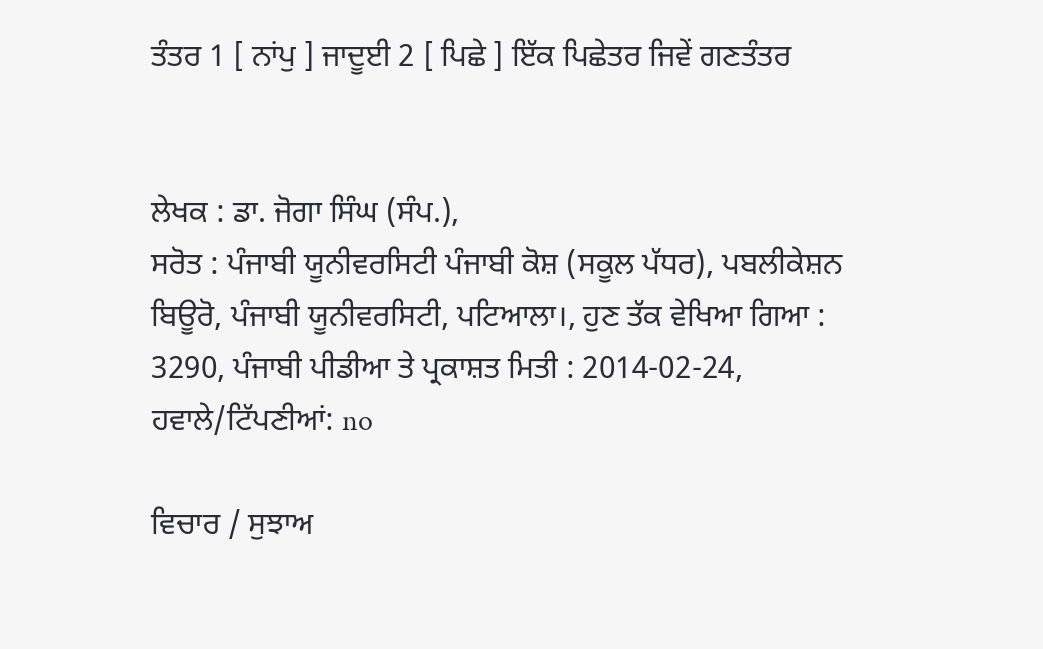ਤੰਤਰ 1 [ ਨਾਂਪੁ ] ਜਾਦੂਈ 2 [ ਪਿਛੇ ] ਇੱਕ ਪਿਛੇਤਰ ਜਿਵੇਂ ਗਣਤੰਤਰ


ਲੇਖਕ : ਡਾ. ਜੋਗਾ ਸਿੰਘ (ਸੰਪ.),
ਸਰੋਤ : ਪੰਜਾਬੀ ਯੂਨੀਵਰਸਿਟੀ ਪੰਜਾਬੀ ਕੋਸ਼ (ਸਕੂਲ ਪੱਧਰ), ਪਬਲੀਕੇਸ਼ਨ ਬਿਊਰੋ, ਪੰਜਾਬੀ ਯੂਨੀਵਰਸਿਟੀ, ਪਟਿਆਲਾ।, ਹੁਣ ਤੱਕ ਵੇਖਿਆ ਗਿਆ : 3290, ਪੰਜਾਬੀ ਪੀਡੀਆ ਤੇ ਪ੍ਰਕਾਸ਼ਤ ਮਿਤੀ : 2014-02-24, ਹਵਾਲੇ/ਟਿੱਪਣੀਆਂ: no

ਵਿਚਾਰ / ਸੁਝਾਅ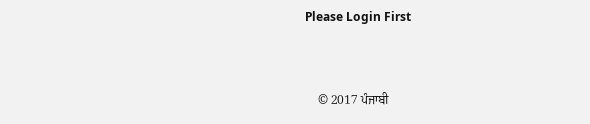Please Login First


    © 2017 ਪੰਜਾਬੀ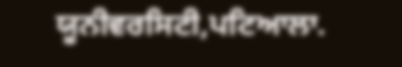ਯੂਨੀਵਰਸਿਟੀ,ਪਟਿਆਲਾ.